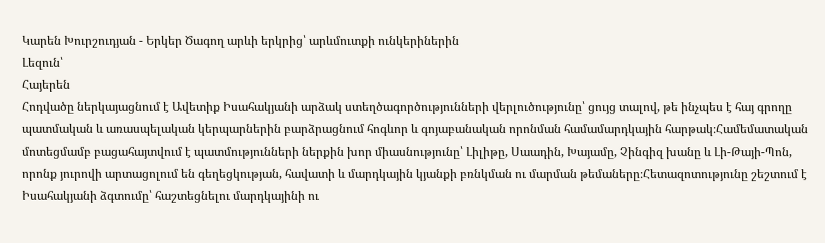Կարեն Խուրշուդյան - Երկեր Ծագող արևի երկրից՝ արևմուտքի ունկերիներին
Լեզուն՝
Հայերեն
Հոդվածը ներկայացնում է Ավետիք Իսահակյանի արձակ ստեղծագործությունների վերլուծությունը՝ ցույց տալով, թե ինչպես է հայ գրողը պատմական և առասպելական կերպարներին բարձրացնում հոգևոր և գոյաբանական որոնման համամարդկային հարթակ։Համեմատական մոտեցմամբ բացահայտվում է պատմությունների ներքին խոր միասնությունը՝ Լիլիթը, Սաադին, Խայամը, Չինգիզ խանը և Լի-Թայի-Պոն, որոնք յուրովի արտացոլում են գեղեցկության, հավատի և մարդկային կյանքի բռնկման ու մարման թեմաները։Հետազոտությունը շեշտում է Իսահակյանի ձգտումը՝ հաշտեցնելու մարդկայինի ու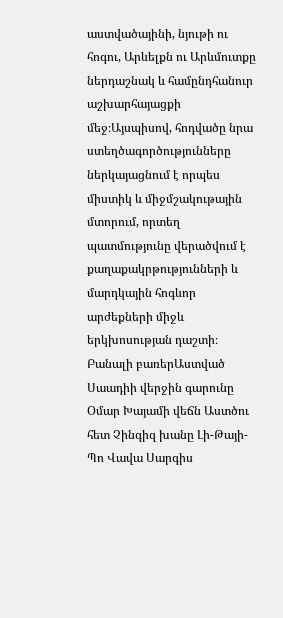աստվածայինի, նյութի ու հոգու, Արևելքն ու Արևմուտքը ներդաշնակ և համընդհանուր աշխարհայացքի մեջ։Այսպիսով, հոդվածը նրա ստեղծագործությունները ներկայացնում է որպես միստիկ և միջմշակութային մտորում, որտեղ պատմությունը վերածվում է քաղաքակրթությունների և մարդկային հոգևոր արժեքների միջև երկխոսության դաշտի։
Բանալի բառերԱստված Սաադիի վերջին գարունը Օմար Խայամի վեճն Աստծու հետ Չինգիզ խանը Լի-Թայի-Պո Վավա Սարգիս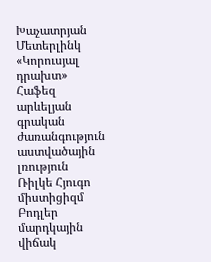Խաչատրյան Մետերլինկ «Կորուսյալ դրախտ» Հաֆեզ արևելյան գրական ժառանգություն աստվածային լռություն Ռիլկե Հյուգո միստիցիզմ Բոդլեր մարդկային վիճակ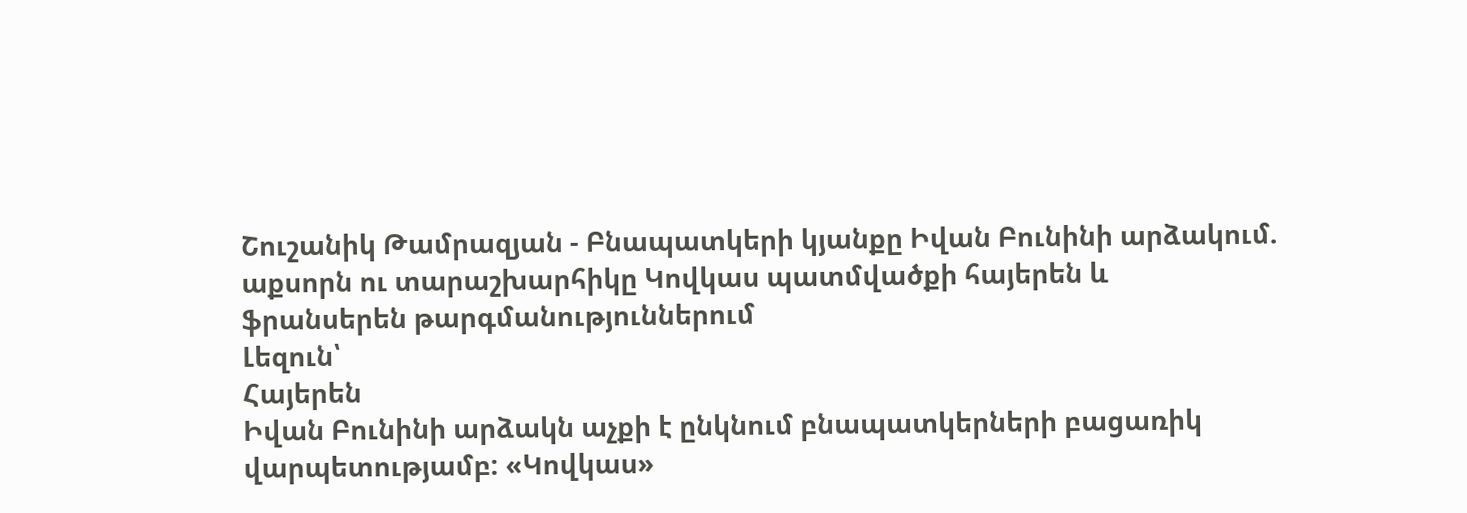Շուշանիկ Թամրազյան - Բնապատկերի կյանքը Իվան Բունինի արձակում. աքսորն ու տարաշխարհիկը Կովկաս պատմվածքի հայերեն և ֆրանսերեն թարգմանություններում
Լեզուն՝
Հայերեն
Իվան Բունինի արձակն աչքի է ընկնում բնապատկերների բացառիկ վարպետությամբ: «Կովկաս»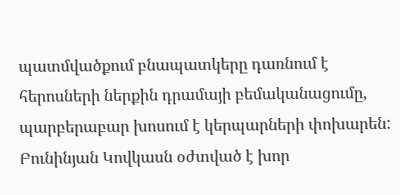պատմվածքում բնապատկերը դառնում է հերոսների ներքին դրամայի բեմականացումը, պարբերաբար խոսում է կերպարների փոխարեն: Բունինյան Կովկասն օժտված է խոր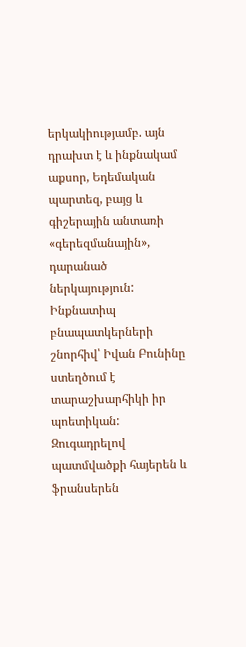երկակիությամբ. այն դրախտ է և ինքնակամ աքսոր, Եդեմական պարտեզ, բայց և գիշերային անտառի «գերեզմանային», դարանած ներկայություն: Ինքնատիպ բնապատկերների շնորհիվ՝ Իվան Բունինը ստեղծում է տարաշխարհիկի իր պոետիկան: Զուգադրելով պատմվածքի հայերեն և ֆրանսերեն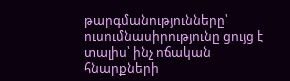թարգմանությունները՝ ուսումնասիրությունը ցույց է տալիս՝ ինչ ոճական հնարքների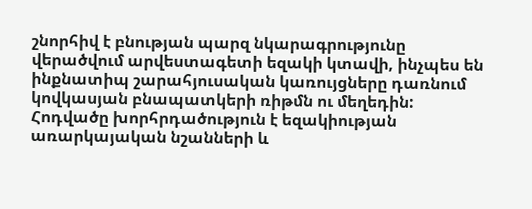շնորհիվ է բնության պարզ նկարագրությունը վերածվում արվեստագետի եզակի կտավի, ինչպես են ինքնատիպ շարահյուսական կառույցները դառնում կովկասյան բնապատկերի ռիթմն ու մեղեդին: Հոդվածը խորհրդածություն է եզակիության առարկայական նշանների և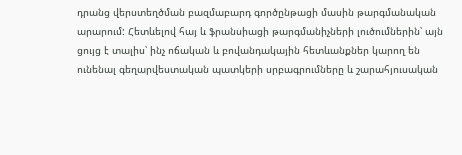դրանց վերստեղծման բազմաբարդ գործընթացի մասին թարգմանական արարում: Հետևելով հայ և ֆրանսիացի թարգմանիչների լուծումներին՝ այն ցույց է տալիս՝ ինչ ոճական և բովանդակային հետևանքներ կարող են ունենալ գեղարվեստական պատկերի սրբագրումները և շարահյուսական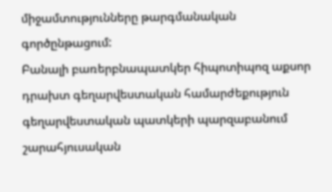միջամտությունները թարգմանական գործընթացում:
Բանալի բառերբնապատկեր հիպոտիպոզ աքսոր դրախտ գեղարվեստական համարժեքություն գեղարվեստական պատկերի պարզաբանում շարահյուսական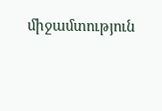միջամտություն